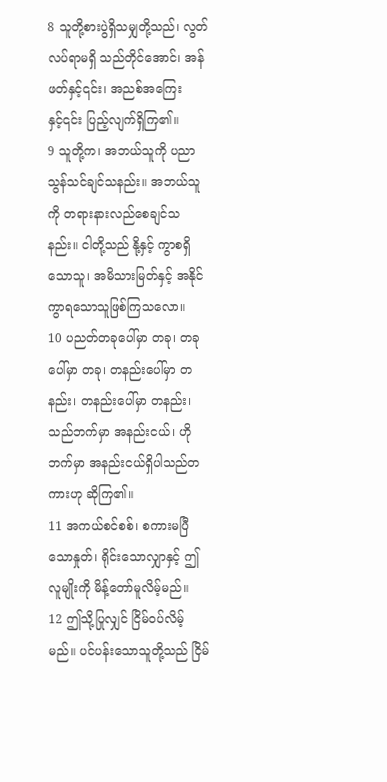8 သူတို့စားပွဲရှိသမျှတို့သည်၊ လွတ်လပ်ရာမရှိ သည်တိုင်အောင်၊ အန်ဖတ်နှင့်၎င်း၊ အညစ်အကြေးနှင့်၎င်း ပြည့်လျက်ရှိကြ၏။
9 သူတို့က၊ အဘယ်သူကို ပညာသွန်သင်ချင်သနည်း။ အဘယ်သူကို တရားနားလည်စေချင်သနည်း။ ငါတို့သည် နို့နှင့် ကွာစရှိသောသူ၊ အမိသားမြတ်နှင့် အနိုင်ကွာရသောသူဖြစ်ကြသလော။
10 ပညတ်တခုပေါ်မှာ တခု၊ တခုပေါ်မှာ တခု၊ တနည်းပေါ်မှာ တနည်း၊ တနည်းပေါ်မှာ တနည်း၊ သည်ဘက်မှာ အနည်းငယ်၊ ဟိုဘက်မှာ အနည်းငယ်ရှိပါသည်တကားဟု ဆိုကြ၏။
11 အကယ်စင်စစ်၊ စကားမပြီသောနှုတ်၊ ရိုင်းသောလျှာနှင့် ဤလူမျိုးကို မိန့်တော်မူလိမ့်မည်။
12 ဤသို့ပြုလျှင် ငြိမ်ဝပ်လိမ့်မည်။ ပင်ပန်းသောသူတို့သည် ငြိမ်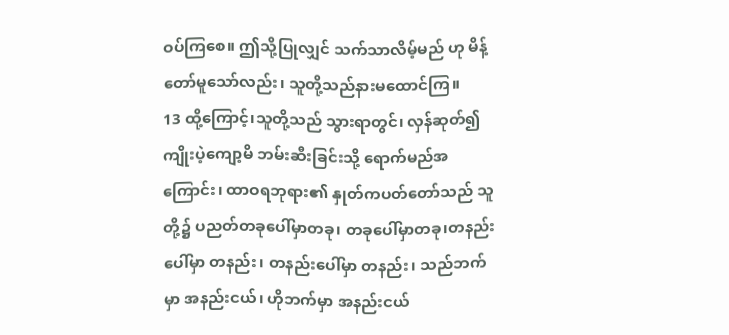ဝပ်ကြစေ။ ဤသို့ပြုလျှင် သက်သာလိမ့်မည် ဟု မိန့်တော်မူသော်လည်း၊ သူတို့သည်နားမထောင်ကြ။
13 ထို့ကြောင့်၊သူတို့သည် သွားရာတွင်၊ လှန်ဆုတ်၍ ကျိုးပဲ့ကျော့မိ ဘမ်းဆီးခြင်းသို့ ရောက်မည်အကြောင်း၊ ထာဝရဘုရား၏ နှုတ်ကပတ်တော်သည် သူတို့၌ ပညတ်တခုပေါ်မှာတခု၊ တခုပေါ်မှာတခု၊တနည်းပေါ်မှာ တနည်း၊ တနည်းပေါ်မှာ တနည်း၊ သည်ဘက်မှာ အနည်းငယ်၊ ဟိုဘက်မှာ အနည်းငယ်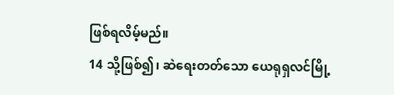ဖြစ်ရလိမ့်မည်။
14 သို့ဖြစ်၍၊ ဆဲရေးတတ်သော ယေရုရှလင်မြို့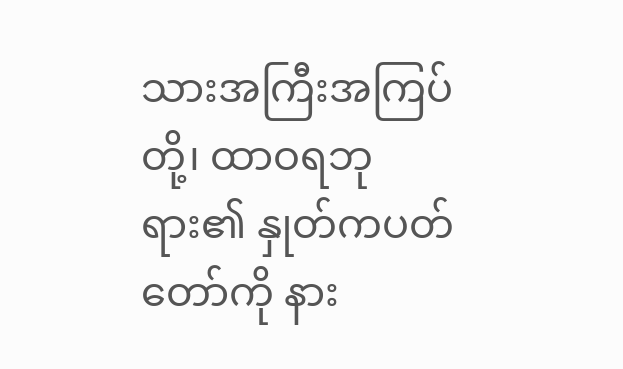သားအကြီးအကြပ်တို့၊ ထာဝရဘုရား၏ နှုတ်ကပတ်တော်ကို နား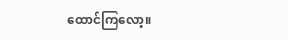ထောင်ကြလော့။